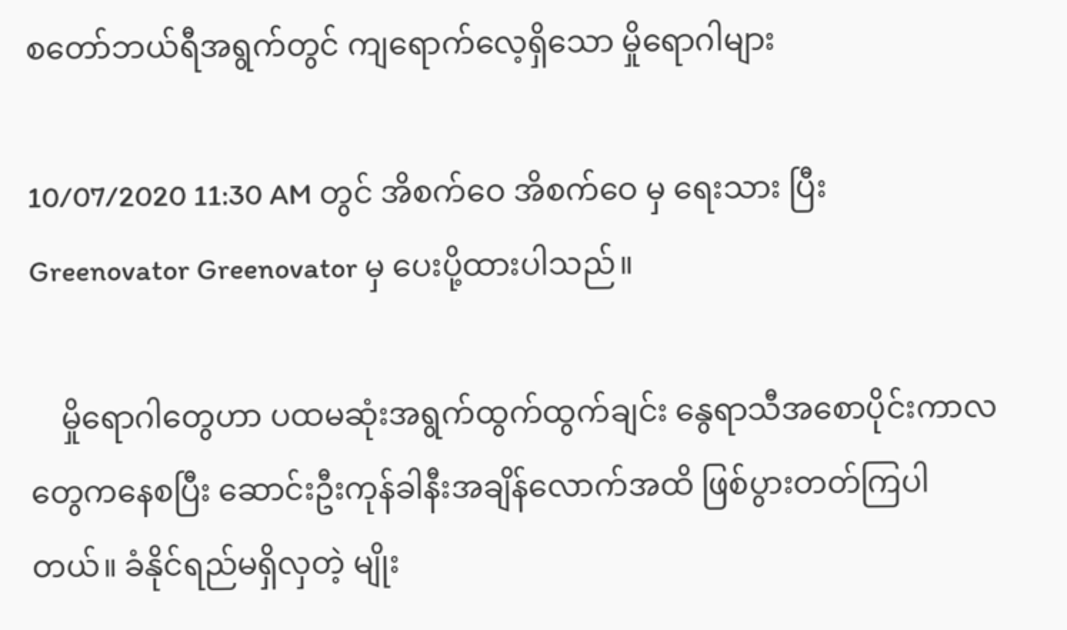စတော်ဘယ်ရီအရွက်တွင် ကျရောက်လေ့ရှိသော မှိုရောဂါများ

10/07/2020 11:30 AM တွင် အိစက်ဝေ အိစက်ဝေ မှ ရေးသား ပြီး Greenovator Greenovator မှ ပေးပို့ထားပါသည်။

    မှိုရောဂါတွေဟာ ပထမဆုံးအရွက်ထွက်ထွက်ချင်း နွေရာသီအစောပိုင်းကာလတွေကနေစပြီး ဆောင်းဦးကုန်ခါနီးအချိန်လောက်အထိ ဖြစ်ပွားတတ်ကြပါတယ်။ ခံနိုင်ရည်မရှိလှတဲ့ မျိုး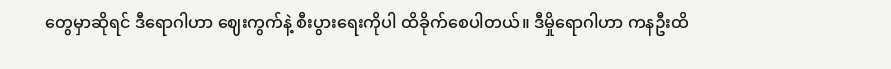တွေမှာဆိုရင် ဒီရောဂါဟာ ဈေးကွက်နဲ့ စီးပွားရေးကိုပါ ထိခိုက်စေပါတယ်။ ဒီမှိုရောဂါဟာ ကနဦးထိ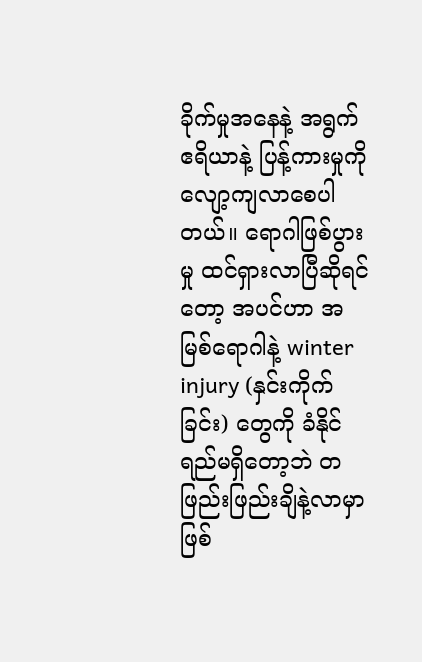ခိုက်မှုအနေနဲ့ အရွက်ဧရိယာနဲ့ ပြန့်ကားမှုကို လျော့ကျလာစေပါတယ်။ ရောဂါဖြစ်ပွားမှု ထင်ရှားလာပြီဆိုရင်တော့ အပင်ဟာ အမြစ်ရောဂါနဲ့ winter injury (နှင်းကိုက်ခြင်း) တွေကို ခံနိုင်ရည်မရှိတော့ဘဲ တဖြည်းဖြည်းချိနဲ့လာမှာဖြစ်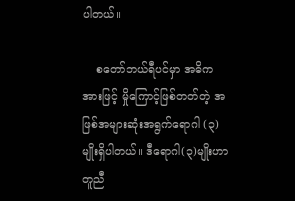ပါတယ်။

    စတော်ဘယ်ရီပင်မှာ အဓိကအားဖြင့် မှိုကြောင့်ဖြစ်တတ်တဲ့ အဖြစ်အများဆုံးအရွက်ရောဂါ (၃) မျိုးရှိပါတယ်။ ဒီရောဂါ(၃)မျိုးဟာ တူညီ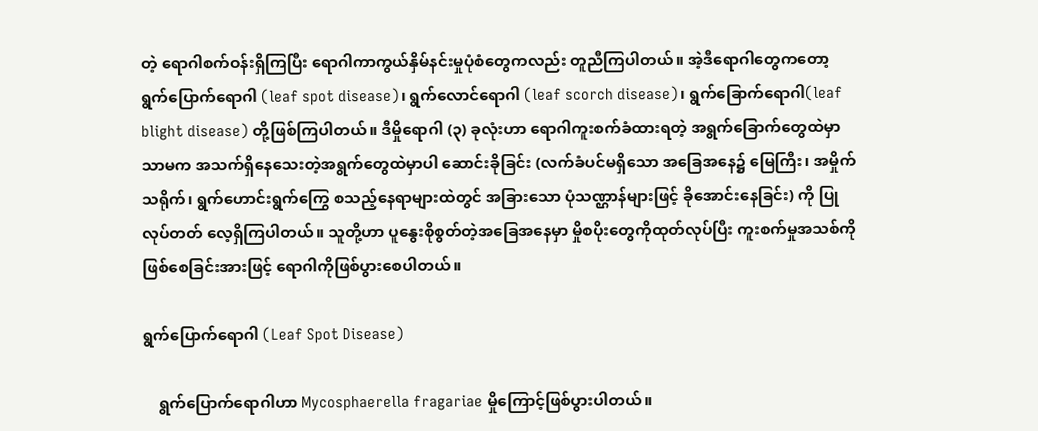တဲ့ ရောဂါစက်ဝန်းရှိကြပြီး ရောဂါကာကွယ်နှိမ်နင်းမှုပုံစံတွေကလည်း တူညီကြပါတယ်။ အဲ့ဒီရောဂါတွေကတော့ ရွက်ပြောက်ရောဂါ (leaf spot disease)၊ ရွက်လောင်ရောဂါ (leaf scorch disease)၊ ရွက်ခြောက်ရောဂါ(leaf  blight disease) တို့ဖြစ်ကြပါတယ်။ ဒီမှိုရောဂါ (၃) ခုလုံးဟာ ရောဂါကူးစက်ခံထားရတဲ့ အရွက်ခြောက်တွေထဲမှာသာမက အသက်ရှိနေသေးတဲ့အရွက်တွေထဲမှာပါ ဆောင်းခိုခြင်း (လက်ခံပင်မရှိသော အခြေအနေ၌ မြေကြီး၊ အမှိုက်သရိုက်၊ ရွက်ဟောင်းရွက်ကြွေ စသည့်နေရာများထဲတွင် အခြားသော ပုံသဏ္ဌာန်များဖြင့် ခိုအောင်းနေခြင်း) ကို ပြုလုပ်တတ် လေ့ရှိကြပါတယ်။ သူတို့ဟာ ပူနွေးစိုစွတ်တဲ့အခြေအနေမှာ မှိုစပိုးတွေကိုထုတ်လုပ်ပြီး ကူးစက်မှုအသစ်ကို ဖြစ်စေခြင်းအားဖြင့် ရောဂါကိုဖြစ်ပွားစေပါတယ်။

ရွက်ပြောက်ရောဂါ (Leaf Spot Disease)

    ရွက်ပြောက်ရောဂါဟာ Mycosphaerella fragariae မှိုကြောင့်ဖြစ်ပွားပါတယ်။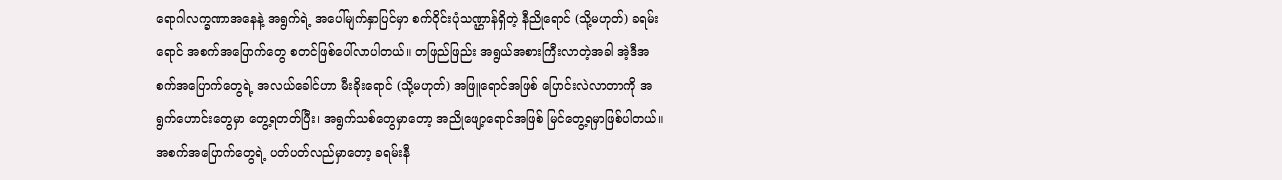ရောဂါလက္ခဏာအနေနဲ့ အရွက်ရဲ့ အပေါ်မျက်နှာပြင်မှာ စက်ဝိုင်းပုံသဏ္ဌာန်ရှိတဲ့ နီညိုရောင် (သို့မဟုတ်) ခရမ်းရောင် အစက်အပြောက်တွေ စတင်ဖြစ်ပေါ်လာပါတယ်။ တဖြည်ဖြည်း အရွယ်အစားကြီးလာတဲ့အခါ အဲ့ဒီအစက်အပြောက်တွေရဲ့ အလယ်ခေါင်ဟာ မီးခိုးရောင် (သို့မဟုတ်) အဖြူရောင်အဖြစ် ပြောင်းလဲလာတာကို အရွက်ဟောင်းတွေမှာ တွေ့ရတတ်ပြီး၊ အရွက်သစ်တွေမှာတော့ အညိုဖျော့ရောင်အဖြစ် မြင်တွေ့ရမှာဖြစ်ပါတယ်။ အစက်အပြောက်တွေရဲ့ ပတ်ပတ်လည်မှာတော့ ခရမ်းနီ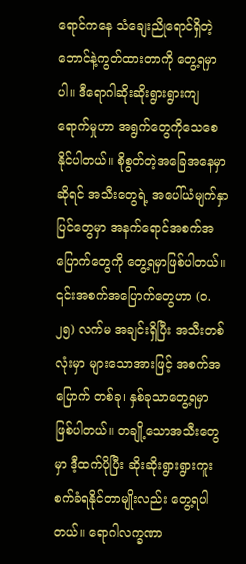ရောင်ကနေ သံချေးညိုရောင်ရှိတဲ့ ဘောင်နဲ့ကွတ်ထားတာကို တွေ့ရမှာပါ။ ဒီရောဂါဆိုးဆိုးရွားရွားကျရောက်မှုဟာ အရွက်တွေကိုသေစေနိုင်ပါတယ်။ စိုစွတ်တဲ့အခြေအနေမှာဆိုရင် အသီးတွေရဲ့ အပေါ်ယံမျက်နှာပြင်တွေမှာ အနက်ရောင်အစက်အပြောက်တွေကို တွေ့ရမှာဖြစ်ပါတယ်။ ၎င်းအစက်အပြောက်တွေဟာ (၀.၂၅) လက်မ အချင်းရှိပြီး အသီးတစ်လုံးမှာ များသောအားဖြင့် အစက်အပြောက် တစ်ခု၊ နှစ်ခုသာတွေ့ရမှာ ဖြစ်ပါတယ်။ တချို့သောအသီးတွေမှာ ဒီ့ထက်ပိုပြီး ဆိုးဆိုးရွားရွားကူးစက်ခံရနိုင်တာမျိုးလည်း တွေ့ရပါတယ်။ ရောဂါလက္ခဏာ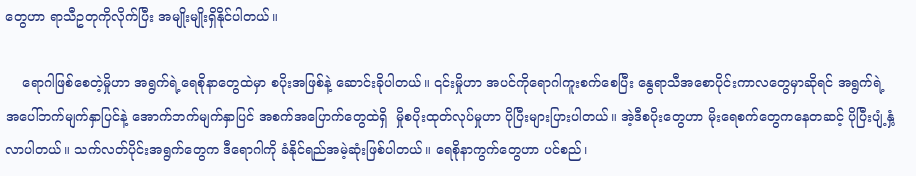တွေဟာ ရာသီဥတုကိုလိုက်ပြီး အမျိုးမျိုးရှိနိုင်ပါတယ်။

    ရောဂါဖြစ်စေတဲ့မှိုဟာ အရွက်ရဲ့ရေစိုနာတွေထဲမှာ စပိုးအဖြစ်နဲ့ ဆောင်းခိုပါတယ်။ ၎င်းမှိုဟာ အပင်ကိုရောဂါကူးစက်စေပြီး နွေရာသီအစောပိုင်းကာလတွေမှာဆိုရင် အရွက်ရဲ့ အပေါ်ဘက်မျက်နှာပြင်နဲ့ အောက်ဘက်မျက်နှာပြင် အစက်အပြောက်တွေထဲရှိ  မှိုစပိုးထုတ်လုပ်မှုဟာ ပိုပြီးများပြားပါတယ်။ အဲ့ဒီစပိုးတွေဟာ မိုးရေစက်တွေကနေတဆင့် ပိုပြီးပျံ့နှံ့လာပါတယ်။ သက်လတ်ပိုင်းအရွက်တွေက ဒီရောဂါကို ခံနိုင်ရည်အမဲ့ဆုံးဖြစ်ပါတယ်။ ရေစိုနာကွက်တွေဟာ ပင်စည်၊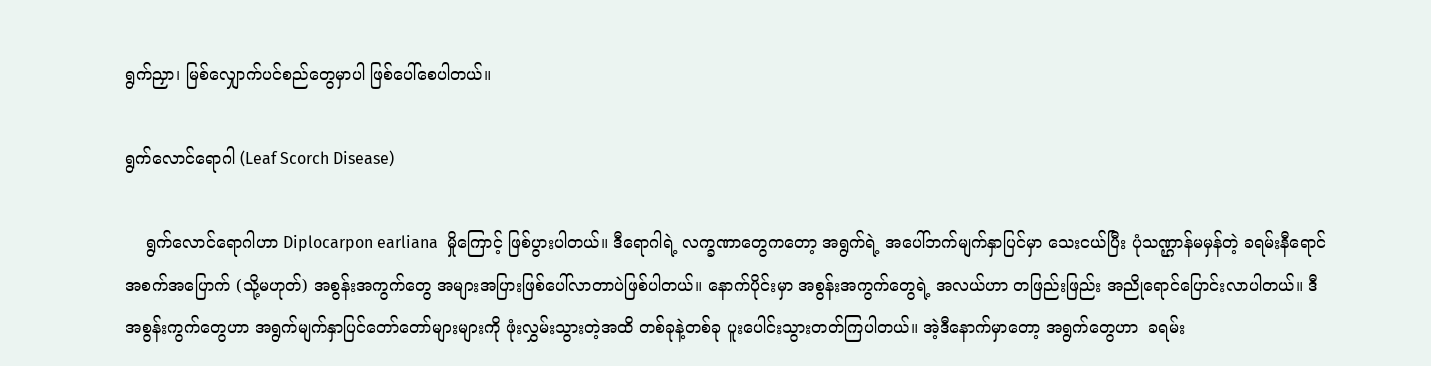ရွက်ညှာ၊ မြစ်လျှောက်ပင်စည်တွေမှာပါ ဖြစ်ပေါ်စေပါတယ်။

ရွက်လောင်ရောဂါ (Leaf Scorch Disease)

    ရွက်လောင်ရောဂါဟာ Diplocarpon earliana  မှိုကြောင့် ဖြစ်ပွားပါတယ်။ ဒီရောဂါရဲ့ လက္ခဏာတွေကတော့ အရွက်ရဲ့ အပေါ်ဘက်မျက်နှာပြင်မှာ သေးငယ်ပြီး ပုံသဏ္ဌာန်မမှန်တဲ့ ခရမ်းနီရောင်အစက်အပြောက် (သို့မဟုတ်) အစွန်းအကွက်တွေ အများအပြားဖြစ်ပေါ်လာတာပဲဖြစ်ပါတယ်။ နောက်ပိုင်းမှာ အစွန်းအကွက်တွေရဲ့ အလယ်ဟာ တဖြည်းဖြည်း အညိုရောင်ပြောင်းလာပါတယ်။ ဒီအစွန်းကွက်တွေဟာ အရွက်မျက်နှာပြင်တော်တော်များများကို ဖုံးလွှမ်းသွားတဲ့အထိ တစ်ခုနဲ့တစ်ခု ပူးပေါင်းသွားတတ်ကြပါတယ်။ အဲ့ဒီနောက်မှာတော့ အရွက်တွေဟာ  ခရမ်း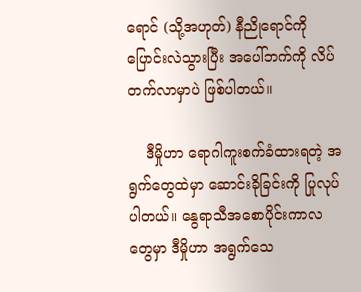ရောင် (သို့အဟုတ်) နီညိုရောင်ကို ပြောင်းလဲသွားပြီး အပေါ်ဘက်ကို လိပ်တက်လာမှာပဲ ဖြစ်ပါတယ်။

    ဒီမှိုဟာ ရောဂါကူးစက်ခံထားရတဲ့ အရွက်တွေထဲမှာ ဆောင်းခိုခြင်းကို ပြုလုပ်ပါတယ်။ နွေရာသီအစောပိုင်းကာလတွေမှာ ဒီမှိုဟာ အရွက်သေ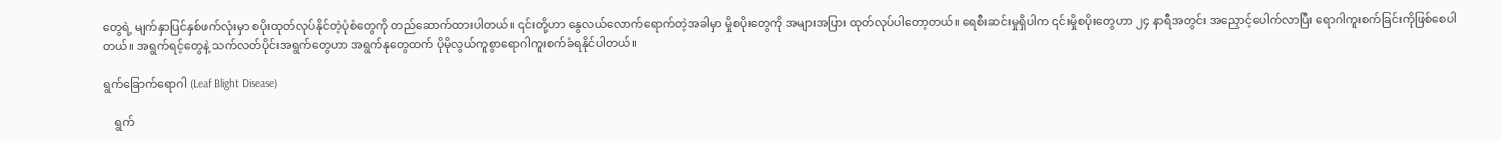တွေရဲ့ မျက်နှာပြင်နှစ်ဖက်လုံးမှာ စပိုးထုတ်လုပ်နိုင်တဲ့ပုံစံတွေကို တည်ဆောက်ထားပါတယ်။ ၎င်းတို့ဟာ နွေလယ်လောက်ရောက်တဲ့အခါမှာ မှိုစပိုးတွေကို အများအပြား ထုတ်လုပ်ပါတော့တယ်။ ရေစီးဆင်းမှုရှိပါက ၎င်းမှိုစပိုးတွေဟာ ၂၄ နာရီအတွင်း အညှောင့်ပေါက်လာပြီး ရောဂါကူးစက်ခြင်းကိုဖြစ်စေပါတယ်။ အရွက်ရင့်တွေနဲ့ သက်လတ်ပိုင်းအရွက်တွေဟာ အရွက်နုတွေထက် ပိုမိုလွယ်ကူစွာရောဂါကူးစက်ခံရနိုင်ပါတယ်။

ရွက်ခြောက်ရောဂါ (Leaf Blight Disease)

    ရွက်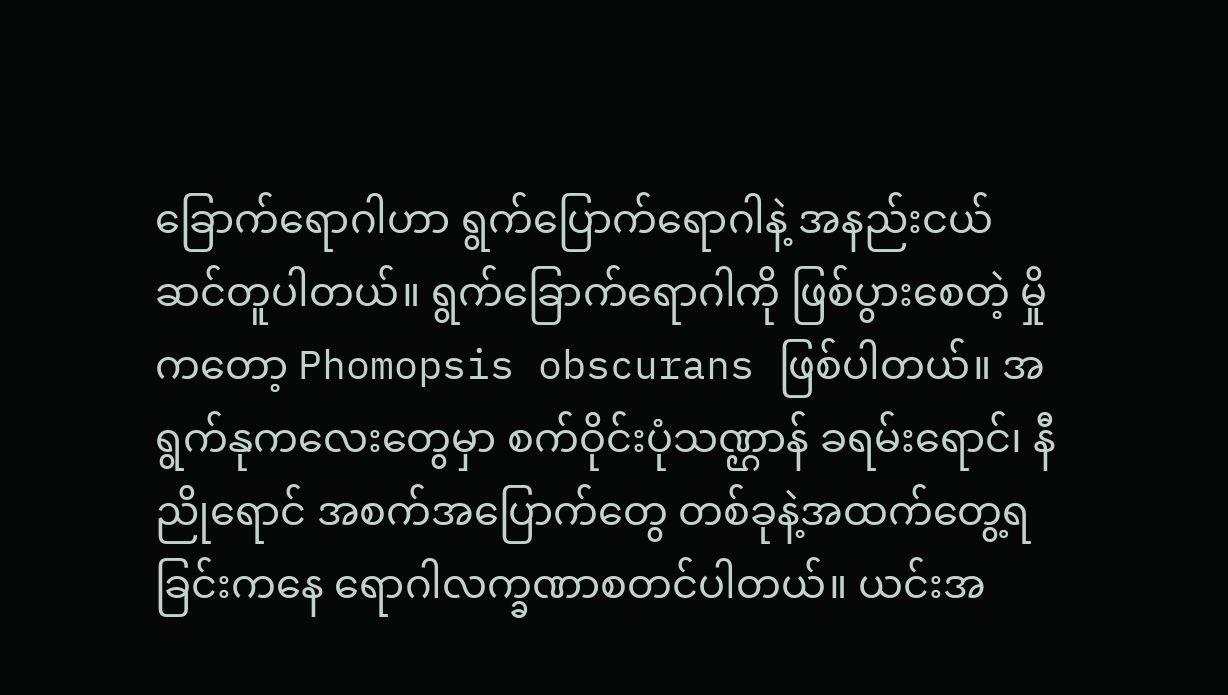ခြောက်ရောဂါဟာ ရွက်ပြောက်ရောဂါနဲ့ အနည်းငယ်ဆင်တူပါတယ်။ ရွက်ခြောက်ရောဂါကို ဖြစ်ပွားစေတဲ့ မှိုကတော့ Phomopsis obscurans ဖြစ်ပါတယ်။ အရွက်နုကလေးတွေမှာ စက်ဝိုင်းပုံသဏ္ဌာန် ခရမ်းရောင်၊ နီညိုရောင် အစက်အပြောက်တွေ တစ်ခုနဲ့အထက်တွေ့ရခြင်းကနေ ရောဂါလက္ခဏာစတင်ပါတယ်။ ယင်းအ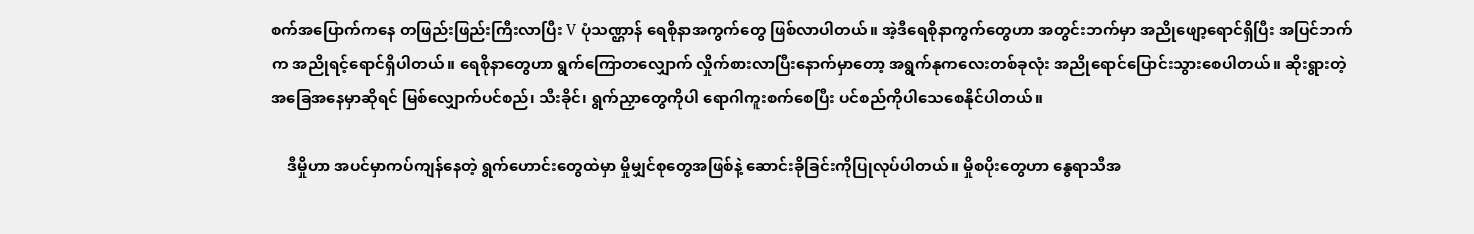စက်အပြောက်ကနေ တဖြည်းဖြည်းကြီးလာပြီး V ပုံသဏ္ဌာန် ရေစိုနာအကွက်တွေ ဖြစ်လာပါတယ်။ အဲ့ဒီရေစိုနာကွက်တွေဟာ အတွင်းဘက်မှာ အညိုဖျော့ရောင်ရှိပြီး အပြင်ဘက်က အညိုရင့်ရောင်ရှိပါတယ်။ ရေစိုနာတွေဟာ ရွက်ကြောတလျှောက် လှိုက်စားလာပြီးနောက်မှာတော့ အရွက်နုကလေးတစ်ခုလုံး အညိုရောင်ပြောင်းသွားစေပါတယ်။ ဆိုးရွားတဲ့ အခြေအနေမှာဆိုရင် မြစ်လျှောက်ပင်စည်၊ သီးခိုင်၊ ရွက်ညှာတွေကိုပါ ရောဂါကူးစက်စေပြီး ပင်စည်ကိုပါသေစေနိုင်ပါတယ်။

    ဒီမှိုဟာ အပင်မှာကပ်ကျန်နေတဲ့ ရွက်ဟောင်းတွေထဲမှာ မှိုမျှင်စုတွေအဖြစ်နဲ့ ဆောင်းခိုခြင်းကိုပြုလုပ်ပါတယ်။ မှိုစပိုးတွေဟာ နွေရာသီအ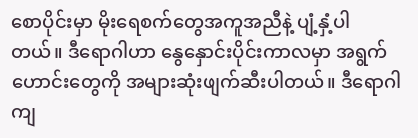စောပိုင်းမှာ မိုးရေစက်တွေအကူအညီနဲ့ ပျံ့နှံ့ပါတယ်။ ဒီရောဂါဟာ နွေနှောင်းပိုင်းကာလမှာ အရွက်ဟောင်းတွေကို အများဆုံးဖျက်ဆီးပါတယ်။ ဒီရောဂါ ကျ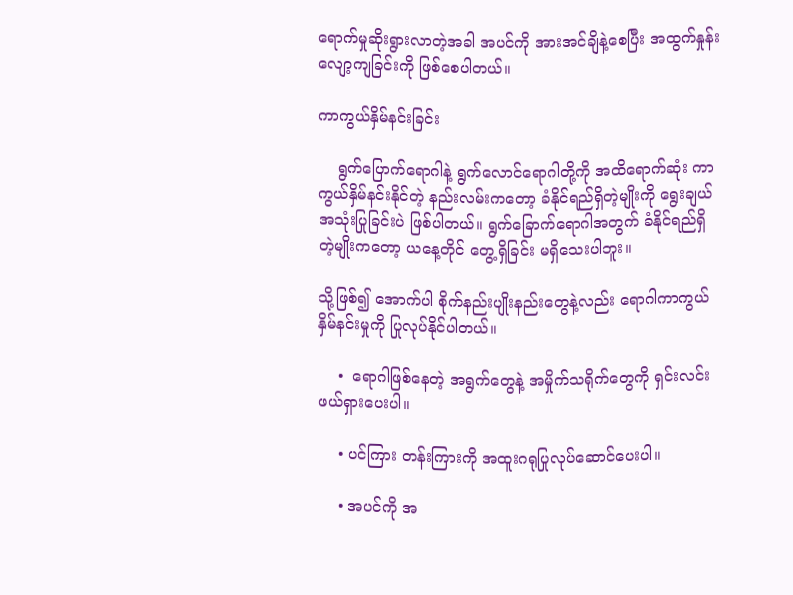ရောက်မှုဆိုးရွားလာတဲ့အခါ အပင်ကို အားအင်ချိနဲ့စေပြီး အထွက်နှုန်းလျော့ကျခြင်းကို ဖြစ်စေပါတယ်။

ကာကွယ်နှိမ်နင်းခြင်း

    ရွက်ပြောက်ရောဂါနဲ့ ရွက်လောင်ရောဂါတို့ကို အထိရောက်ဆုံး ကာကွယ်နှိမ်နင်းနိုင်တဲ့ နည်းလမ်းကတော့ ခံနိုင်ရည်ရှိတဲ့မျိုးကို ရွေးချယ်အသုံးပြုခြင်းပဲ ဖြစ်ပါတယ်။ ရွက်ခြောက်ရောဂါအတွက် ခံနိုင်ရည်ရှိတဲ့မျိုးကတော့ ယနေ့တိုင် တွေ့ရှိခြင်း မရှိသေးပါဘူး။

သို့ဖြစ်၍ အောက်ပါ စိုက်နည်းပျိုးနည်းတွေနဲ့လည်း ရောဂါကာကွယ်နှိမ်နင်းမှုကို ပြုလုပ်နိုင်ပါတယ်။

    •  ရောဂါဖြစ်နေတဲ့ အရွက်တွေနဲ့ အမှိုက်သရိုက်တွေကို ရှင်းလင်းဖယ်ရှားပေးပါ။

    • ပင်ကြား တန်းကြားကို အထူးဂရုပြုလုပ်ဆောင်ပေးပါ။

    • အပင်ကို အ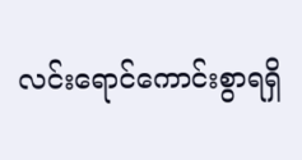လင်းရောင်ကောင်းစွာရရှိ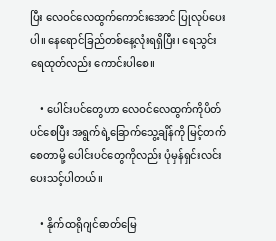ပြီး လေဝင်လေထွက်ကောင်းအောင် ပြုလုပ်ပေးပါ။ နေရောင်ခြည်တစ်နေ့လုံးရရှိပြီး၊ ရေသွင်းရေထုတ်လည်း ကောင်းပါစေ။

    • ပေါင်းပင်တွေဟာ လေဝင်လေထွက်ကိုပိတ်ပင်စေပြီး အရွက်ရဲ့ခြောက်သွေ့ချိန်ကို မြင့်တက်စေတာမို့ ပေါင်းပင်တွေကိုလည်း ပုံမှန်ရှင်းလင်းပေးသင့်ပါတယ်။

    • နိုက်ထရိုဂျင်ဓာတ်မြေ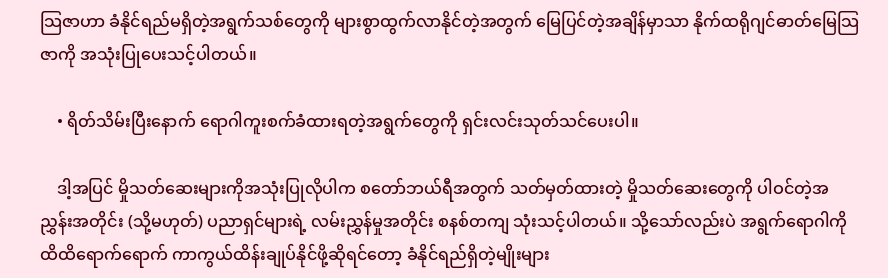သြဇာဟာ ခံနိုင်ရည်မရှိတဲ့အရွက်သစ်တွေကို များစွာထွက်လာနိုင်တဲ့အတွက် မြေပြင်တဲ့အချိန်မှာသာ နိုက်ထရိုဂျင်ဓာတ်မြေသြဇာကို အသုံးပြုပေးသင့်ပါတယ်။

    • ရိတ်သိမ်းပြီးနောက် ရောဂါကူးစက်ခံထားရတဲ့အရွက်တွေကို ရှင်းလင်းသုတ်သင်ပေးပါ။

    ဒါ့အပြင် မှိုသတ်ဆေးများကိုအသုံးပြုလိုပါက စတော်ဘယ်ရီအတွက် သတ်မှတ်ထားတဲ့ မှိုသတ်ဆေးတွေကို ပါဝင်တဲ့အညွှန်းအတိုင်း (သို့မဟုတ်) ပညာရှင်များရဲ့ လမ်းညွှန်မှုအတိုင်း စနစ်တကျ သုံးသင့်ပါတယ်။ သို့သော်လည်းပဲ အရွက်ရောဂါကို ထိထိရောက်ရောက် ကာကွယ်ထိန်းချုပ်နိုင်ဖို့ဆိုရင်တော့ ခံနိုင်ရည်ရှိတဲ့မျိုးများ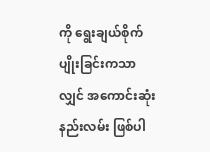ကို ရွေးချယ်စိုက်ပျိုးခြင်းကသာလျှင် အကောင်းဆုံးနည်းလမ်း ဖြစ်ပါ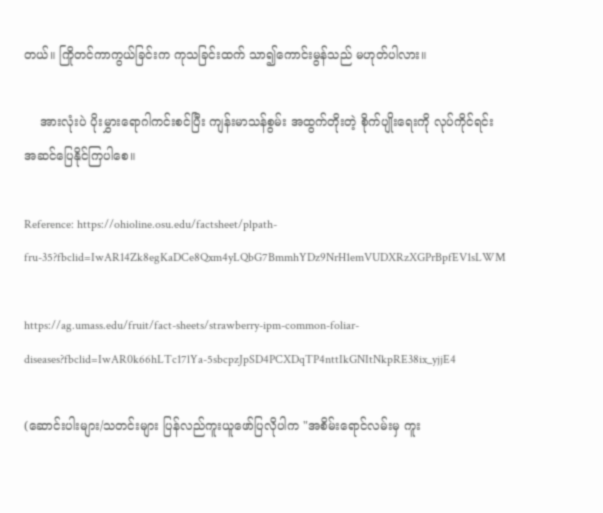တယ်။ ကြိုတင်ကာကွယ်ခြင်းက ကုသခြင်းထက် သာ၍ကောင်းမွန်သည် မဟုတ်ပါလား။

    အားလုံးပဲ ပိုးမွှားရောဂါကင်းစင်ပြီး ကျန်းမာသန်စွမ်း အထွက်တိုးတဲ့ စိုက်ပျိုးရေးကို လုပ်ကိုင်ရင်း အဆင်ပြေနိုင်ကြပါစေ။

Reference: https://ohioline.osu.edu/factsheet/plpath-fru-35?fbclid=IwAR14Zk8egKaDCe8Qxm4yLQbG7BmmhYDz9NrH1emVUDXRzXGPrBpfEV1sLWM

https://ag.umass.edu/fruit/fact-sheets/strawberry-ipm-common-foliar-diseases?fbclid=IwAR0k66hLTc17lYa-5sbcpzJpSD4PCXDqTP4nttIkGNItNkpRE38ix_yjjE4

(ဆောင်းပါးများ/သတင်းများ ပြန်လည်ကူးယူဖော်ပြလိုပါက "အစိမ်းရောင်လမ်းမှ ကူး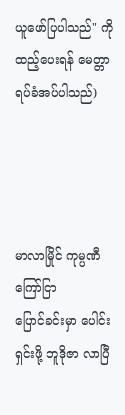ယူဖော်ပြပါသည်" ကို ထည့်ပေးရန် မေတ္တာရပ်ခံအပ်ပါသည်)




မာလာမြိုင် ကုမ္ပဏီ ကြော်ငြာ
ပြောင်ခင်းမှာ ပေါင်းရှင်းဖို့ ဘူဒိုဇာ လာပြီ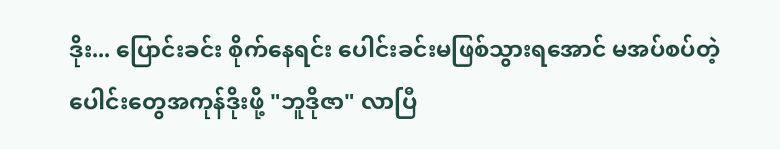ဒိုး... ပြောင်းခင်း စိုက်နေရင်း ပေါင်းခင်းမဖြစ်သွားရအောင် မအပ်စပ်တဲ့ ပေါင်းတွေအကုန်ဒိုးဖို့ "ဘူဒိုဇာ" လာပြီ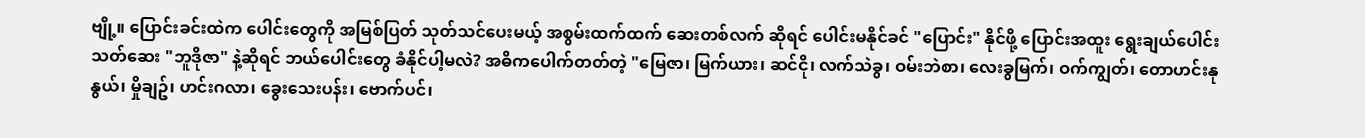ဗျို့။ ပြောင်းခင်းထဲက ပေါင်းတွေကို အမြစ်ပြတ် သုတ်သင်ပေးမယ့် အစွမ်းထက်ထက် ဆေးတစ်လက် ဆိုရင် ပေါင်းမနိုင်ခင် "ပြောင်း" နိုင်ဖို့ ပြောင်းအထူး ရွေးချယ်ပေါင်းသတ်ဆေး "ဘူဒိုဇာ" နဲ့ဆိုရင် ဘယ်ပေါင်းတွေ ခံနိုင်ပါ့မလဲ? အဓိကပေါက်တတ်တဲ့ "မြေဇာ၊ မြက်ယား၊ ဆင်ငို၊ လက်သဲခွ၊ ဝမ်းဘဲစာ၊ လေးခွမြက်၊ ဝက်ကျွတ်၊ တောဟင်းနုနွယ်၊ မှိုချဥ်၊ ဟင်းဂလာ၊ ခွေးသေးပန်း၊ ဗောက်ပင်၊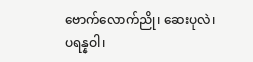ဗောက်လောက်ညို၊ ဆေးပုလဲ၊ ပရန္နဝါ၊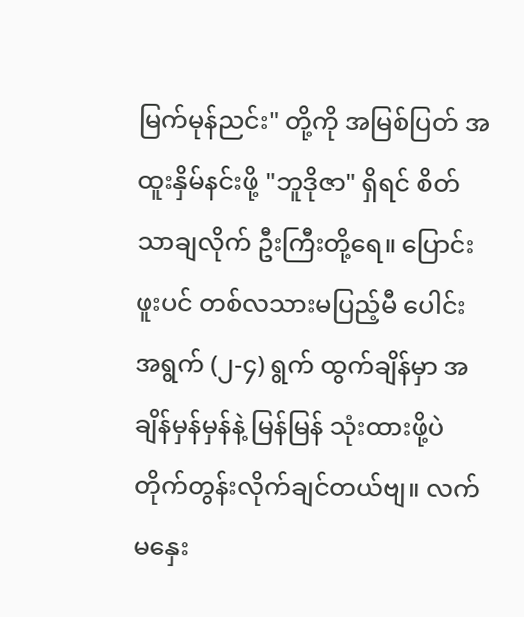မြက်မုန်ညင်း" တို့ကို အမြစ်ပြတ် အထူးနှိမ်နင်းဖို့ "ဘူဒိုဇာ" ရှိရင် စိတ်သာချလိုက် ဦးကြီးတို့ရေ။ ပြောင်းဖူးပင် တစ်လသားမပြည့်မီ ပေါင်းအရွက် (၂-၄) ရွက် ထွက်ချိန်မှာ အချိန်မှန်မှန်နဲ့ မြန်မြန် သုံးထားဖို့ပဲ တိုက်တွန်းလိုက်ချင်တယ်ဗျ။ လက်မနှေး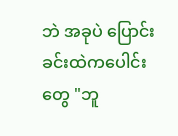ဘဲ အခုပဲ ပြောင်းခင်းထဲကပေါင်းတွေ "ဘူ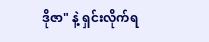ဒိုဇာ" နဲ့ ရှင်းလိုက်ရ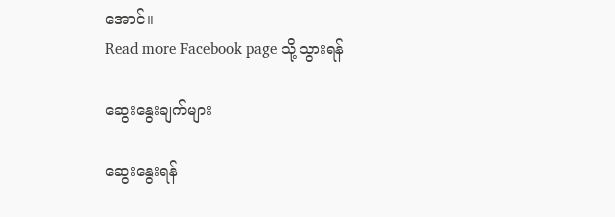အောင်။
Read more Facebook page သို့သွားရန်

ဆွေးနွေးချက်များ

ဆွေးနွေးရန်